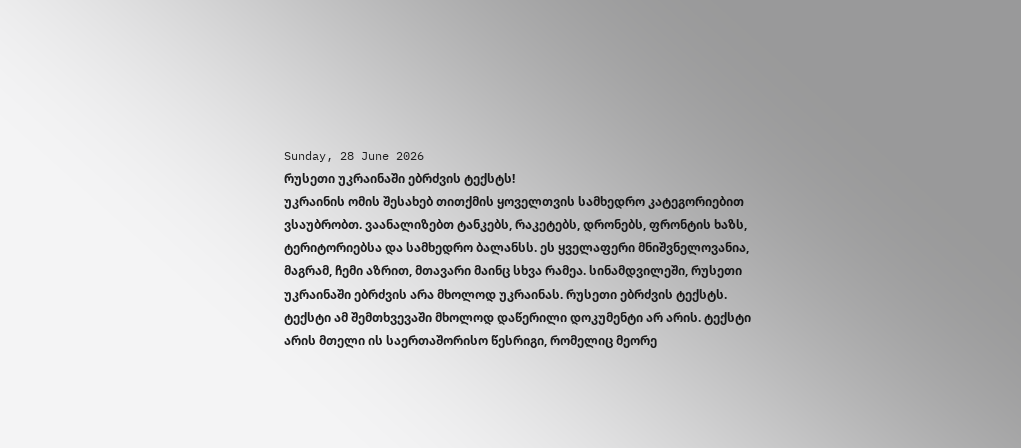Sunday, 28 June 2026
რუსეთი უკრაინაში ებრძვის ტექსტს!
უკრაინის ომის შესახებ თითქმის ყოველთვის სამხედრო კატეგორიებით ვსაუბრობთ. ვაანალიზებთ ტანკებს, რაკეტებს, დრონებს, ფრონტის ხაზს, ტერიტორიებსა და სამხედრო ბალანსს. ეს ყველაფერი მნიშვნელოვანია, მაგრამ, ჩემი აზრით, მთავარი მაინც სხვა რამეა. სინამდვილეში, რუსეთი უკრაინაში ებრძვის არა მხოლოდ უკრაინას. რუსეთი ებრძვის ტექსტს.
ტექსტი ამ შემთხვევაში მხოლოდ დაწერილი დოკუმენტი არ არის. ტექსტი არის მთელი ის საერთაშორისო წესრიგი, რომელიც მეორე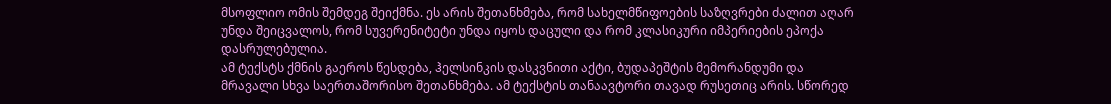მსოფლიო ომის შემდეგ შეიქმნა. ეს არის შეთანხმება, რომ სახელმწიფოების საზღვრები ძალით აღარ უნდა შეიცვალოს, რომ სუვერენიტეტი უნდა იყოს დაცული და რომ კლასიკური იმპერიების ეპოქა დასრულებულია.
ამ ტექსტს ქმნის გაეროს წესდება, ჰელსინკის დასკვნითი აქტი, ბუდაპეშტის მემორანდუმი და მრავალი სხვა საერთაშორისო შეთანხმება. ამ ტექსტის თანაავტორი თავად რუსეთიც არის. სწორედ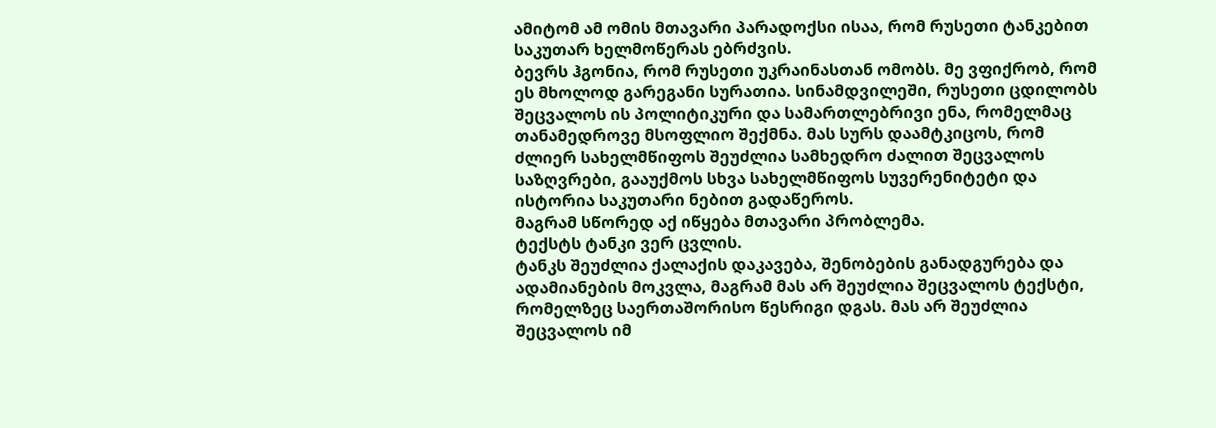ამიტომ ამ ომის მთავარი პარადოქსი ისაა, რომ რუსეთი ტანკებით საკუთარ ხელმოწერას ებრძვის.
ბევრს ჰგონია, რომ რუსეთი უკრაინასთან ომობს. მე ვფიქრობ, რომ ეს მხოლოდ გარეგანი სურათია. სინამდვილეში, რუსეთი ცდილობს შეცვალოს ის პოლიტიკური და სამართლებრივი ენა, რომელმაც თანამედროვე მსოფლიო შექმნა. მას სურს დაამტკიცოს, რომ ძლიერ სახელმწიფოს შეუძლია სამხედრო ძალით შეცვალოს საზღვრები, გააუქმოს სხვა სახელმწიფოს სუვერენიტეტი და ისტორია საკუთარი ნებით გადაწეროს.
მაგრამ სწორედ აქ იწყება მთავარი პრობლემა.
ტექსტს ტანკი ვერ ცვლის.
ტანკს შეუძლია ქალაქის დაკავება, შენობების განადგურება და ადამიანების მოკვლა, მაგრამ მას არ შეუძლია შეცვალოს ტექსტი, რომელზეც საერთაშორისო წესრიგი დგას. მას არ შეუძლია შეცვალოს იმ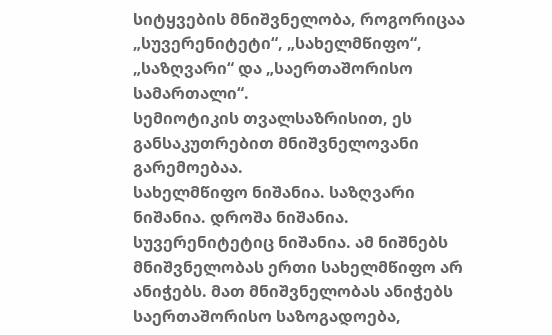სიტყვების მნიშვნელობა, როგორიცაა „სუვერენიტეტი“, „სახელმწიფო“, „საზღვარი“ და „საერთაშორისო სამართალი“.
სემიოტიკის თვალსაზრისით, ეს განსაკუთრებით მნიშვნელოვანი გარემოებაა.
სახელმწიფო ნიშანია. საზღვარი ნიშანია. დროშა ნიშანია. სუვერენიტეტიც ნიშანია. ამ ნიშნებს მნიშვნელობას ერთი სახელმწიფო არ ანიჭებს. მათ მნიშვნელობას ანიჭებს საერთაშორისო საზოგადოება,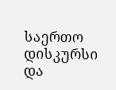საერთო დისკურსი და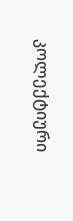კოლექტიური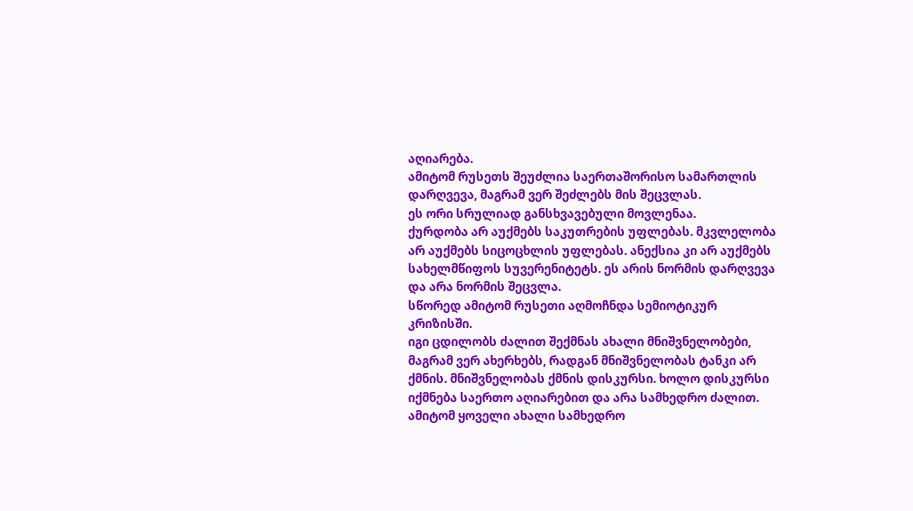აღიარება.
ამიტომ რუსეთს შეუძლია საერთაშორისო სამართლის დარღვევა, მაგრამ ვერ შეძლებს მის შეცვლას.
ეს ორი სრულიად განსხვავებული მოვლენაა.
ქურდობა არ აუქმებს საკუთრების უფლებას. მკვლელობა არ აუქმებს სიცოცხლის უფლებას. ანექსია კი არ აუქმებს სახელმწიფოს სუვერენიტეტს. ეს არის ნორმის დარღვევა და არა ნორმის შეცვლა.
სწორედ ამიტომ რუსეთი აღმოჩნდა სემიოტიკურ კრიზისში.
იგი ცდილობს ძალით შექმნას ახალი მნიშვნელობები, მაგრამ ვერ ახერხებს, რადგან მნიშვნელობას ტანკი არ ქმნის. მნიშვნელობას ქმნის დისკურსი. ხოლო დისკურსი იქმნება საერთო აღიარებით და არა სამხედრო ძალით.
ამიტომ ყოველი ახალი სამხედრო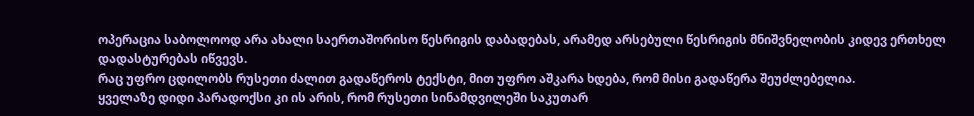ოპერაცია საბოლოოდ არა ახალი საერთაშორისო წესრიგის დაბადებას, არამედ არსებული წესრიგის მნიშვნელობის კიდევ ერთხელ დადასტურებას იწვევს.
რაც უფრო ცდილობს რუსეთი ძალით გადაწეროს ტექსტი, მით უფრო აშკარა ხდება, რომ მისი გადაწერა შეუძლებელია.
ყველაზე დიდი პარადოქსი კი ის არის, რომ რუსეთი სინამდვილეში საკუთარ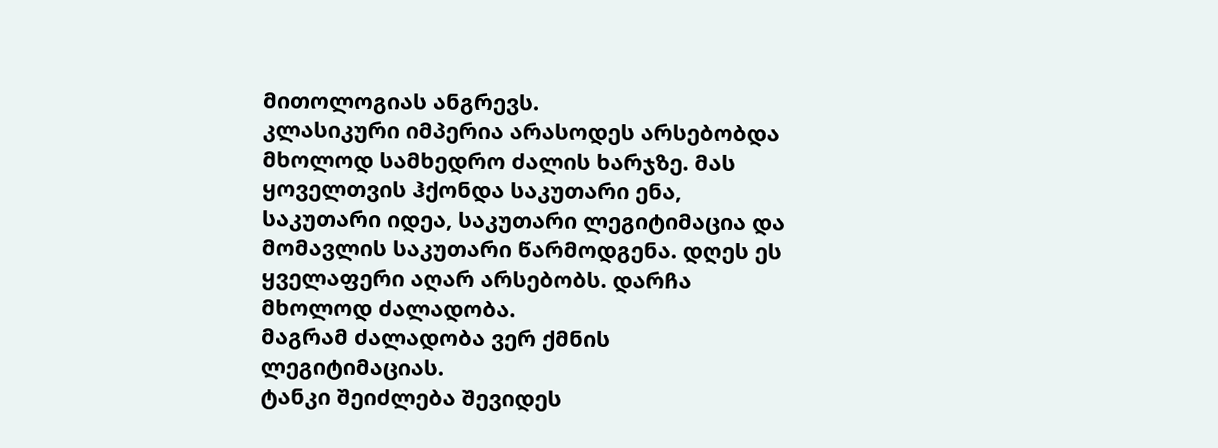მითოლოგიას ანგრევს.
კლასიკური იმპერია არასოდეს არსებობდა მხოლოდ სამხედრო ძალის ხარჯზე. მას ყოველთვის ჰქონდა საკუთარი ენა, საკუთარი იდეა, საკუთარი ლეგიტიმაცია და მომავლის საკუთარი წარმოდგენა. დღეს ეს ყველაფერი აღარ არსებობს. დარჩა მხოლოდ ძალადობა.
მაგრამ ძალადობა ვერ ქმნის ლეგიტიმაციას.
ტანკი შეიძლება შევიდეს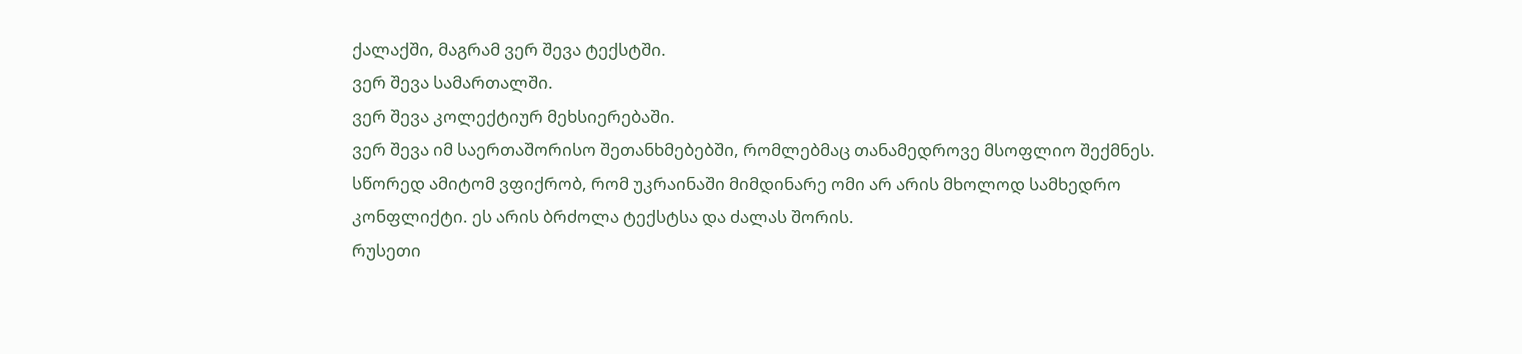ქალაქში, მაგრამ ვერ შევა ტექსტში.
ვერ შევა სამართალში.
ვერ შევა კოლექტიურ მეხსიერებაში.
ვერ შევა იმ საერთაშორისო შეთანხმებებში, რომლებმაც თანამედროვე მსოფლიო შექმნეს.
სწორედ ამიტომ ვფიქრობ, რომ უკრაინაში მიმდინარე ომი არ არის მხოლოდ სამხედრო კონფლიქტი. ეს არის ბრძოლა ტექსტსა და ძალას შორის.
რუსეთი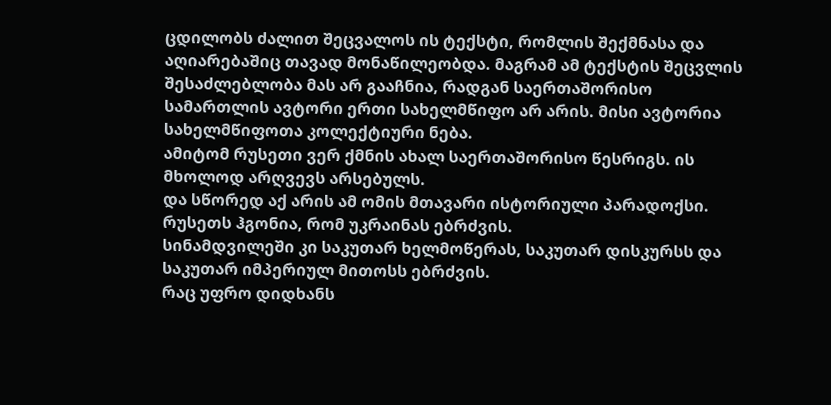ცდილობს ძალით შეცვალოს ის ტექსტი, რომლის შექმნასა და აღიარებაშიც თავად მონაწილეობდა. მაგრამ ამ ტექსტის შეცვლის შესაძლებლობა მას არ გააჩნია, რადგან საერთაშორისო სამართლის ავტორი ერთი სახელმწიფო არ არის. მისი ავტორია სახელმწიფოთა კოლექტიური ნება.
ამიტომ რუსეთი ვერ ქმნის ახალ საერთაშორისო წესრიგს. ის მხოლოდ არღვევს არსებულს.
და სწორედ აქ არის ამ ომის მთავარი ისტორიული პარადოქსი.
რუსეთს ჰგონია, რომ უკრაინას ებრძვის.
სინამდვილეში კი საკუთარ ხელმოწერას, საკუთარ დისკურსს და საკუთარ იმპერიულ მითოსს ებრძვის.
რაც უფრო დიდხანს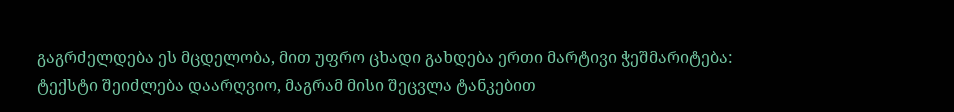გაგრძელდება ეს მცდელობა, მით უფრო ცხადი გახდება ერთი მარტივი ჭეშმარიტება:
ტექსტი შეიძლება დაარღვიო, მაგრამ მისი შეცვლა ტანკებით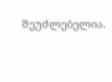შეუძლებელია.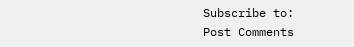Subscribe to:
Post Comments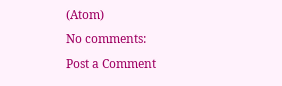(Atom)
No comments:
Post a Comment